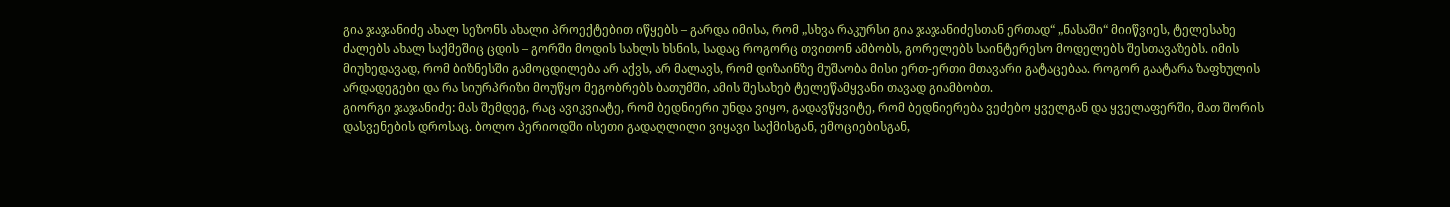გია ჯაჯანიძე ახალ სეზონს ახალი პროექტებით იწყებს – გარდა იმისა, რომ „სხვა რაკურსი გია ჯაჯანიძესთან ერთად“ „ნასაში“ მიიწვიეს, ტელესახე ძალებს ახალ საქმეშიც ცდის – გორში მოდის სახლს ხსნის, სადაც როგორც თვითონ ამბობს, გორელებს საინტერესო მოდელებს შესთავაზებს. იმის მიუხედავად, რომ ბიზნესში გამოცდილება არ აქვს, არ მალავს, რომ დიზაინზე მუშაობა მისი ერთ-ერთი მთავარი გატაცებაა. როგორ გაატარა ზაფხულის არდადეგები და რა სიურპრიზი მოუწყო მეგობრებს ბათუმში, ამის შესახებ ტელეწამყვანი თავად გიამბობთ.
გიორგი ჯაჯანიძე: მას შემდეგ, რაც ავიკვიატე, რომ ბედნიერი უნდა ვიყო, გადავწყვიტე, რომ ბედნიერება ვეძებო ყველგან და ყველაფერში, მათ შორის დასვენების დროსაც. ბოლო პერიოდში ისეთი გადაღლილი ვიყავი საქმისგან, ემოციებისგან,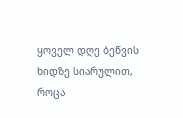ყოველ დღე ბეწვის ხიდზე სიარულით, როცა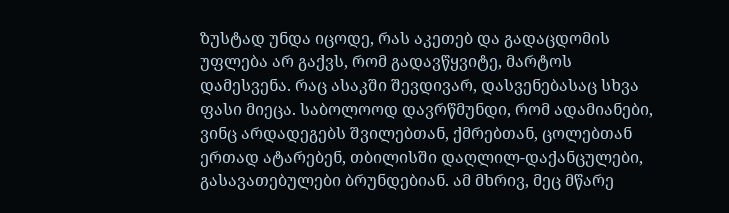ზუსტად უნდა იცოდე, რას აკეთებ და გადაცდომის უფლება არ გაქვს, რომ გადავწყვიტე, მარტოს დამესვენა. რაც ასაკში შევდივარ, დასვენებასაც სხვა ფასი მიეცა. საბოლოოდ დავრწმუნდი, რომ ადამიანები, ვინც არდადეგებს შვილებთან, ქმრებთან, ცოლებთან ერთად ატარებენ, თბილისში დაღლილ-დაქანცულები, გასავათებულები ბრუნდებიან. ამ მხრივ, მეც მწარე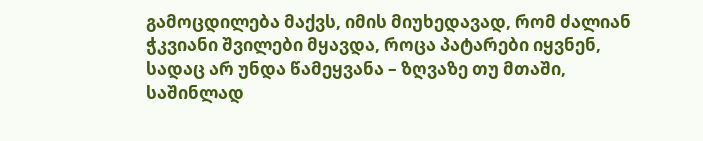გამოცდილება მაქვს, იმის მიუხედავად, რომ ძალიან ჭკვიანი შვილები მყავდა, როცა პატარები იყვნენ, სადაც არ უნდა წამეყვანა – ზღვაზე თუ მთაში, საშინლად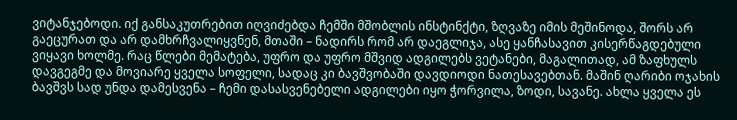ვიტანჯებოდი. იქ განსაკუთრებით იღვიძებდა ჩემში მშობლის ინსტინქტი, ზღვაზე იმის მეშინოდა, შორს არ გაეცურათ და არ დამხრჩვალიყვნენ, მთაში – ნადირს რომ არ დაეგლიჯა, ასე ყანჩასავით კისერწაგდებული ვიყავი ხოლმე. რაც წლები მემატება, უფრო და უფრო მშვიდ ადგილებს ვეტანები, მაგალითად, ამ ზაფხულს დავგეგმე და მოვიარე ყველა სოფელი, სადაც კი ბავშვობაში დავდიოდი ნათესავებთან. მაშინ ღარიბი ოჯახის ბავშვს სად უნდა დამესვენა – ჩემი დასასვენებელი ადგილები იყო ჭორვილა, ზოდი, სავანე. ახლა ყველა ეს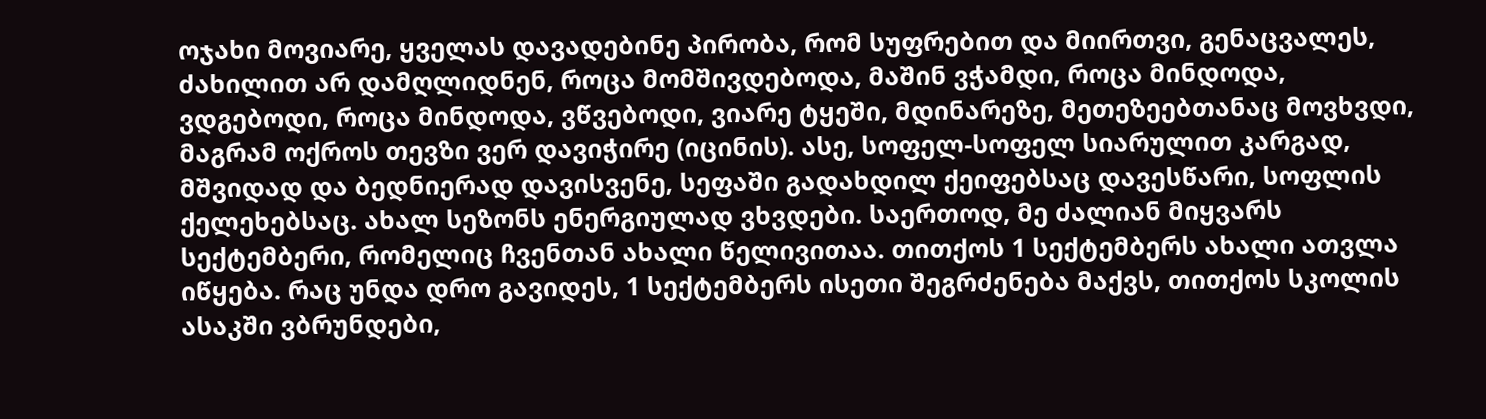ოჯახი მოვიარე, ყველას დავადებინე პირობა, რომ სუფრებით და მიირთვი, გენაცვალეს, ძახილით არ დამღლიდნენ, როცა მომშივდებოდა, მაშინ ვჭამდი, როცა მინდოდა, ვდგებოდი, როცა მინდოდა, ვწვებოდი, ვიარე ტყეში, მდინარეზე, მეთეზეებთანაც მოვხვდი, მაგრამ ოქროს თევზი ვერ დავიჭირე (იცინის). ასე, სოფელ-სოფელ სიარულით კარგად, მშვიდად და ბედნიერად დავისვენე, სეფაში გადახდილ ქეიფებსაც დავესწარი, სოფლის ქელეხებსაც. ახალ სეზონს ენერგიულად ვხვდები. საერთოდ, მე ძალიან მიყვარს სექტემბერი, რომელიც ჩვენთან ახალი წელივითაა. თითქოს 1 სექტემბერს ახალი ათვლა იწყება. რაც უნდა დრო გავიდეს, 1 სექტემბერს ისეთი შეგრძენება მაქვს, თითქოს სკოლის ასაკში ვბრუნდები,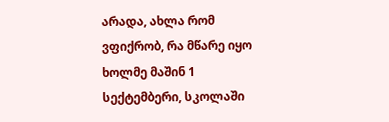არადა, ახლა რომ ვფიქრობ, რა მწარე იყო ხოლმე მაშინ 1 სექტემბერი, სკოლაში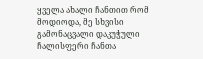ყველა ახალი ჩანთით რომ მოდიოდა, მე სხვისი გამონაცვალი დაკუჭული ჩალისფერი ჩანთა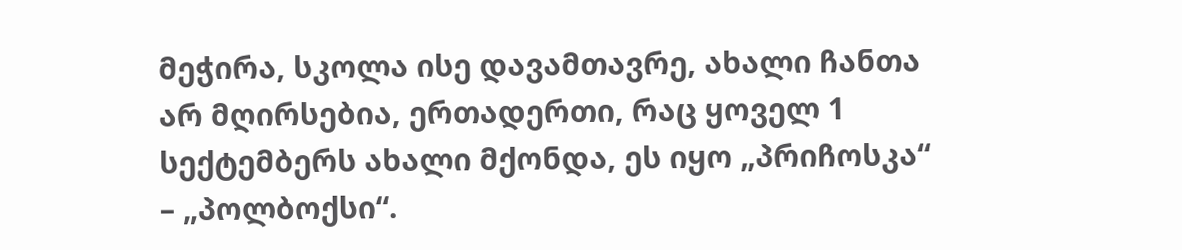მეჭირა, სკოლა ისე დავამთავრე, ახალი ჩანთა არ მღირსებია, ერთადერთი, რაც ყოველ 1 სექტემბერს ახალი მქონდა, ეს იყო „პრიჩოსკა“ – „პოლბოქსი“.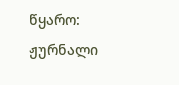წყარო: ჟურნალი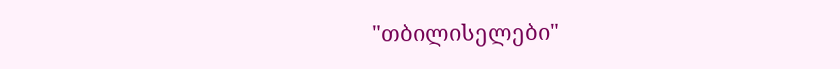"თბილისელები"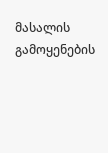მასალის გამოყენების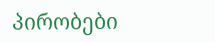პირობები